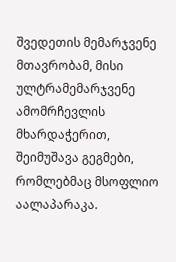შვედეთის მემარჯვენე მთავრობამ, მისი ულტრამემარჯვენე ამომრჩევლის მხარდაჭერით, შეიმუშავა გეგმები, რომლებმაც მსოფლიო აალაპარაკა.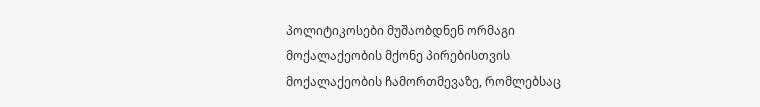პოლიტიკოსები მუშაობდნენ ორმაგი მოქალაქეობის მქონე პირებისთვის მოქალაქეობის ჩამორთმევაზე, რომლებსაც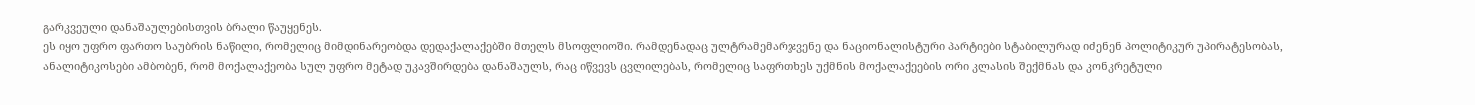გარკვეული დანაშაულებისთვის ბრალი წაუყენეს.
ეს იყო უფრო ფართო საუბრის ნაწილი, რომელიც მიმდინარეობდა დედაქალაქებში მთელს მსოფლიოში. რამდენადაც ულტრამემარჯვენე და ნაციონალისტური პარტიები სტაბილურად იძენენ პოლიტიკურ უპირატესობას, ანალიტიკოსები ამბობენ, რომ მოქალაქეობა სულ უფრო მეტად უკავშირდება დანაშაულს, რაც იწვევს ცვლილებას, რომელიც საფრთხეს უქმნის მოქალაქეების ორი კლასის შექმნას და კონკრეტული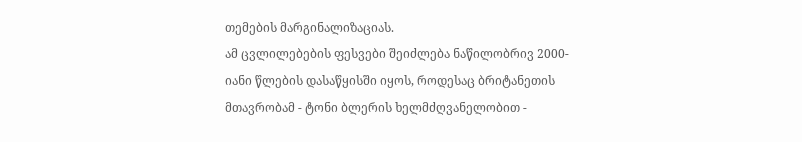თემების მარგინალიზაციას.
ამ ცვლილებების ფესვები შეიძლება ნაწილობრივ 2000-იანი წლების დასაწყისში იყოს, როდესაც ბრიტანეთის მთავრობამ - ტონი ბლერის ხელმძღვანელობით -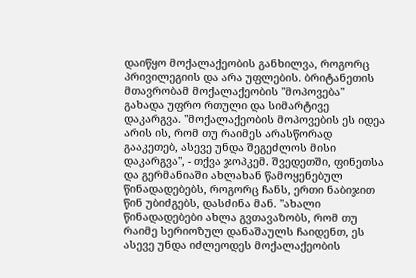დაიწყო მოქალაქეობის განხილვა, როგორც პრივილეგიის და არა უფლების. ბრიტანეთის მთავრობამ მოქალაქეობის "მოპოვება" გახადა უფრო რთული და სიმარტივე დაკარგვა. "მოქალაქეობის მოპოვების ეს იდეა არის ის, რომ თუ რაიმეს არასწორად გააკეთებ, ასევე უნდა შეგეძლოს მისი დაკარგვა", - თქვა ჯოპკემ. შვედეთში, ფინეთსა და გერმანიაში ახლახან წამოყენებულ წინადადებებს, როგორც ჩანს, ერთი ნაბიჯით წინ უბიძგებს, დასძინა მან. "ახალი წინადადებები ახლა გვთავაზობს, რომ თუ რაიმე სერიოზულ დანაშაულს ჩაიდენთ, ეს ასევე უნდა იძლეოდეს მოქალაქეობის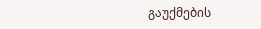გაუქმების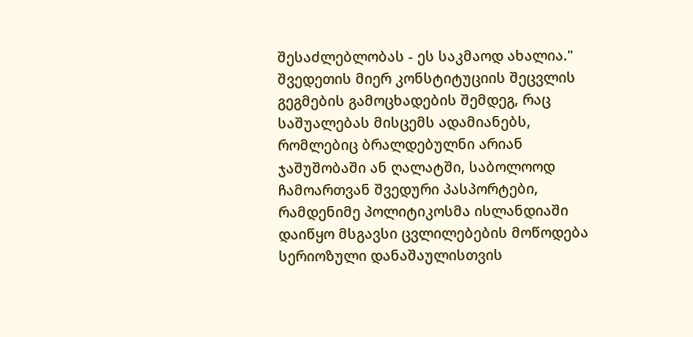შესაძლებლობას - ეს საკმაოდ ახალია."
შვედეთის მიერ კონსტიტუციის შეცვლის გეგმების გამოცხადების შემდეგ, რაც საშუალებას მისცემს ადამიანებს, რომლებიც ბრალდებულნი არიან ჯაშუშობაში ან ღალატში, საბოლოოდ ჩამოართვან შვედური პასპორტები, რამდენიმე პოლიტიკოსმა ისლანდიაში დაიწყო მსგავსი ცვლილებების მოწოდება სერიოზული დანაშაულისთვის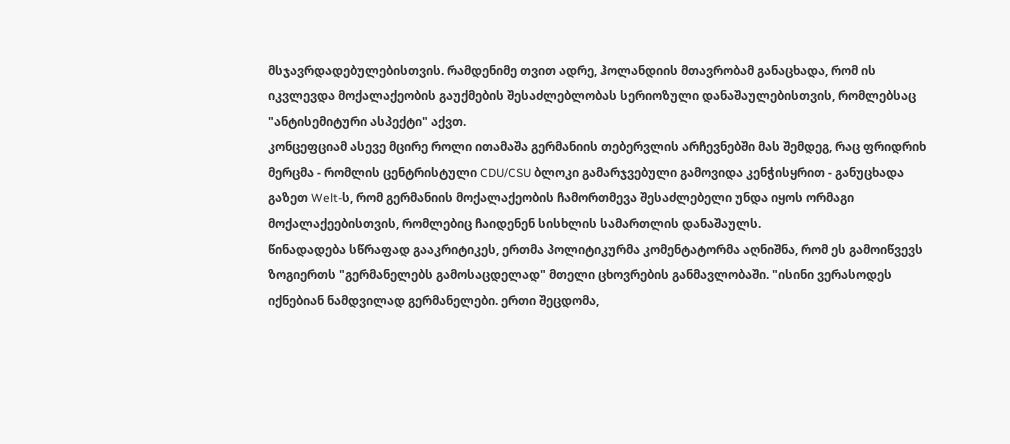მსჯავრდადებულებისთვის. რამდენიმე თვით ადრე, ჰოლანდიის მთავრობამ განაცხადა, რომ ის იკვლევდა მოქალაქეობის გაუქმების შესაძლებლობას სერიოზული დანაშაულებისთვის, რომლებსაც "ანტისემიტური ასპექტი" აქვთ.
კონცეფციამ ასევე მცირე როლი ითამაშა გერმანიის თებერვლის არჩევნებში მას შემდეგ, რაც ფრიდრიხ მერცმა - რომლის ცენტრისტული CDU/CSU ბლოკი გამარჯვებული გამოვიდა კენჭისყრით - განუცხადა გაზეთ Welt-ს, რომ გერმანიის მოქალაქეობის ჩამორთმევა შესაძლებელი უნდა იყოს ორმაგი მოქალაქეებისთვის, რომლებიც ჩაიდენენ სისხლის სამართლის დანაშაულს.
წინადადება სწრაფად გააკრიტიკეს, ერთმა პოლიტიკურმა კომენტატორმა აღნიშნა, რომ ეს გამოიწვევს ზოგიერთს "გერმანელებს გამოსაცდელად" მთელი ცხოვრების განმავლობაში. "ისინი ვერასოდეს იქნებიან ნამდვილად გერმანელები. ერთი შეცდომა,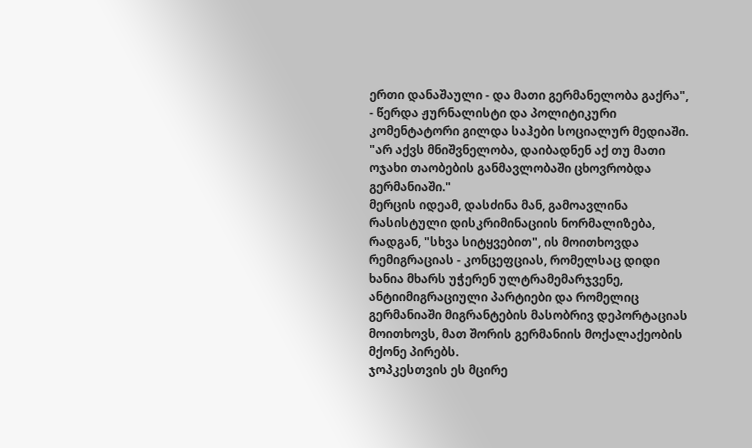ერთი დანაშაული - და მათი გერმანელობა გაქრა", - წერდა ჟურნალისტი და პოლიტიკური კომენტატორი გილდა საჰები სოციალურ მედიაში. "არ აქვს მნიშვნელობა, დაიბადნენ აქ თუ მათი ოჯახი თაობების განმავლობაში ცხოვრობდა გერმანიაში."
მერცის იდეამ, დასძინა მან, გამოავლინა რასისტული დისკრიმინაციის ნორმალიზება, რადგან, "სხვა სიტყვებით", ის მოითხოვდა რემიგრაციას - კონცეფციას, რომელსაც დიდი ხანია მხარს უჭერენ ულტრამემარჯვენე, ანტიიმიგრაციული პარტიები და რომელიც გერმანიაში მიგრანტების მასობრივ დეპორტაციას მოითხოვს, მათ შორის გერმანიის მოქალაქეობის მქონე პირებს.
ჯოპკესთვის ეს მცირე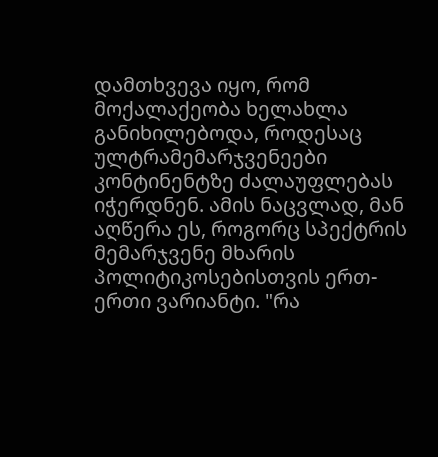დამთხვევა იყო, რომ მოქალაქეობა ხელახლა განიხილებოდა, როდესაც ულტრამემარჯვენეები კონტინენტზე ძალაუფლებას იჭერდნენ. ამის ნაცვლად, მან აღწერა ეს, როგორც სპექტრის მემარჯვენე მხარის პოლიტიკოსებისთვის ერთ-ერთი ვარიანტი. "რა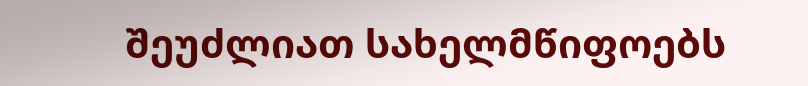შეუძლიათ სახელმწიფოებს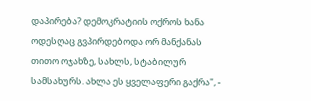დაპირება? დემოკრატიის ოქროს ხანა ოდესღაც გვპირდებოდა ორ მანქანას თითო ოჯახზე, სახლს, სტაბილურ სამსახურს. ახლა ეს ყველაფერი გაქრა", -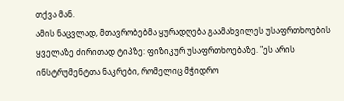თქვა მან.
ამის ნაცვლად, მთავრობებმა ყურადღება გაამახვილეს უსაფრთხოების ყველაზე ძირითად ტიპზე: ფიზიკურ უსაფრთხოებაზე. "ეს არის ინსტრუმენტთა ნაკრები, რომელიც მჭიდრო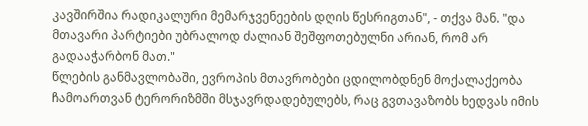კავშირშია რადიკალური მემარჯვენეების დღის წესრიგთან", - თქვა მან. "და მთავარი პარტიები უბრალოდ ძალიან შეშფოთებულნი არიან, რომ არ გადააჭარბონ მათ."
წლების განმავლობაში, ევროპის მთავრობები ცდილობდნენ მოქალაქეობა ჩამოართვან ტერორიზმში მსჯავრდადებულებს, რაც გვთავაზობს ხედვას იმის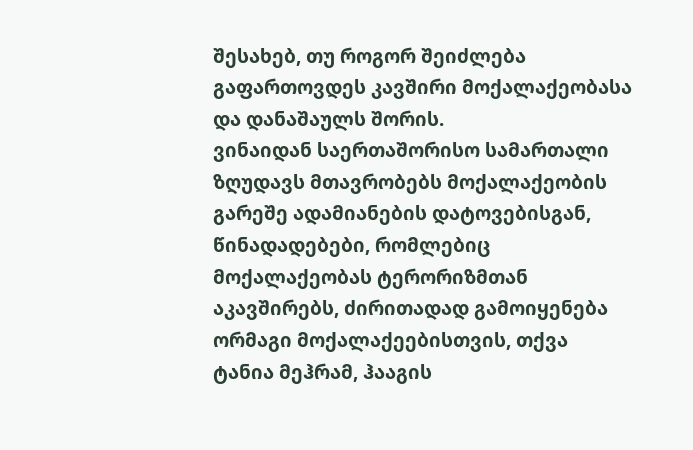შესახებ, თუ როგორ შეიძლება გაფართოვდეს კავშირი მოქალაქეობასა და დანაშაულს შორის.
ვინაიდან საერთაშორისო სამართალი ზღუდავს მთავრობებს მოქალაქეობის გარეშე ადამიანების დატოვებისგან, წინადადებები, რომლებიც მოქალაქეობას ტერორიზმთან აკავშირებს, ძირითადად გამოიყენება ორმაგი მოქალაქეებისთვის, თქვა ტანია მეჰრამ, ჰააგის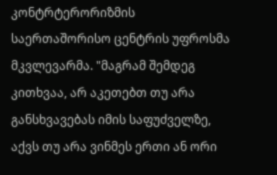კონტრტერორიზმის საერთაშორისო ცენტრის უფროსმა მკვლევარმა. "მაგრამ შემდეგ კითხვაა, არ აკეთებთ თუ არა განსხვავებას იმის საფუძველზე, აქვს თუ არა ვინმეს ერთი ან ორი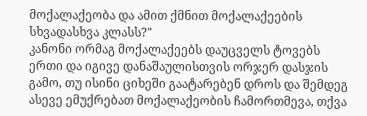მოქალაქეობა და ამით ქმნით მოქალაქეების სხვადასხვა კლასს?"
კანონი ორმაგ მოქალაქეებს დაუცველს ტოვებს ერთი და იგივე დანაშაულისთვის ორჯერ დასჯის გამო, თუ ისინი ციხეში გაატარებენ დროს და შემდეგ ასევე ემუქრებათ მოქალაქეობის ჩამორთმევა, თქვა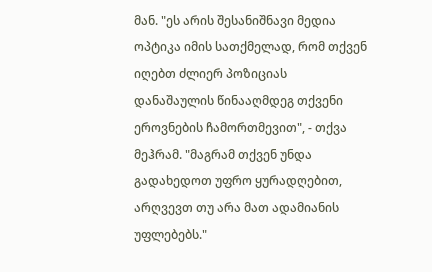მან. "ეს არის შესანიშნავი მედია ოპტიკა იმის სათქმელად, რომ თქვენ იღებთ ძლიერ პოზიციას დანაშაულის წინააღმდეგ თქვენი ეროვნების ჩამორთმევით", - თქვა მეჰრამ. "მაგრამ თქვენ უნდა გადახედოთ უფრო ყურადღებით, არღვევთ თუ არა მათ ადამიანის უფლებებს."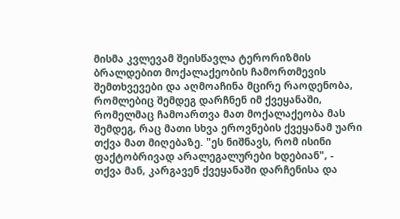მისმა კვლევამ შეისწავლა ტერორიზმის ბრალდებით მოქალაქეობის ჩამორთმევის შემთხვევები და აღმოაჩინა მცირე რაოდენობა, რომლებიც შემდეგ დარჩნენ იმ ქვეყანაში, რომელმაც ჩამოართვა მათ მოქალაქეობა მას შემდეგ, რაც მათი სხვა ეროვნების ქვეყანამ უარი თქვა მათ მიღებაზე. "ეს ნიშნავს, რომ ისინი ფაქტობრივად არალეგალურები ხდებიან", - თქვა მან, კარგავენ ქვეყანაში დარჩენისა და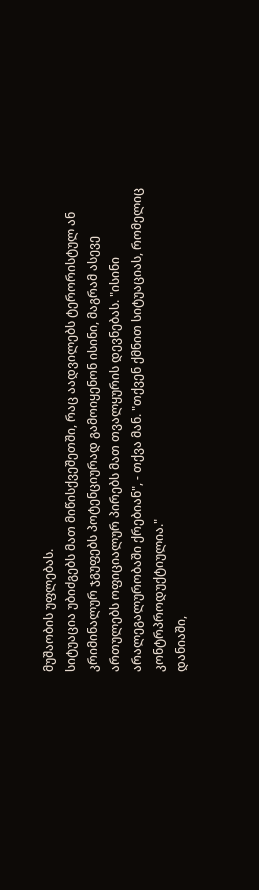მუშაობის უფლებას.
სიტუაცია უბიძგებს მათ მიწისქვეშეთში, რაც აადვილებს ტერორისტულ ან კრიმინალურ ჯგუფებს პოტენციურად გამოიყენონ ისინი, მაგრამ ასევე ართულებს ოფიციალურ პირებს მათ თვალყურის დევნებას. "ისინი არალეგალურობაში ქრებიან", - თქვა მან. "თქვენ ქმნით სიტუაციას, რომელიც კონტრპროდუქტიულია."
დანიაში,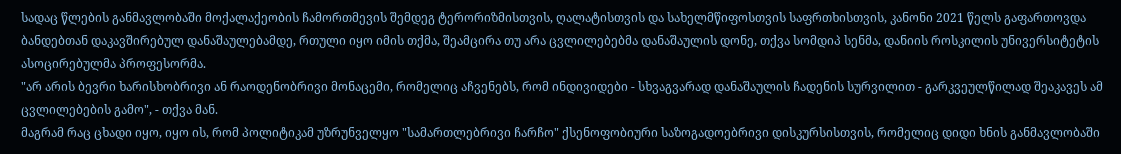სადაც წლების განმავლობაში მოქალაქეობის ჩამორთმევის შემდეგ ტერორიზმისთვის, ღალატისთვის და სახელმწიფოსთვის საფრთხისთვის, კანონი 2021 წელს გაფართოვდა ბანდებთან დაკავშირებულ დანაშაულებამდე, რთული იყო იმის თქმა, შეამცირა თუ არა ცვლილებებმა დანაშაულის დონე, თქვა სომდიპ სენმა, დანიის როსკილის უნივერსიტეტის ასოცირებულმა პროფესორმა.
"არ არის ბევრი ხარისხობრივი ან რაოდენობრივი მონაცემი, რომელიც აჩვენებს, რომ ინდივიდები - სხვაგვარად დანაშაულის ჩადენის სურვილით - გარკვეულწილად შეაკავეს ამ ცვლილებების გამო", - თქვა მან.
მაგრამ რაც ცხადი იყო, იყო ის, რომ პოლიტიკამ უზრუნველყო "სამართლებრივი ჩარჩო" ქსენოფობიური საზოგადოებრივი დისკურსისთვის, რომელიც დიდი ხნის განმავლობაში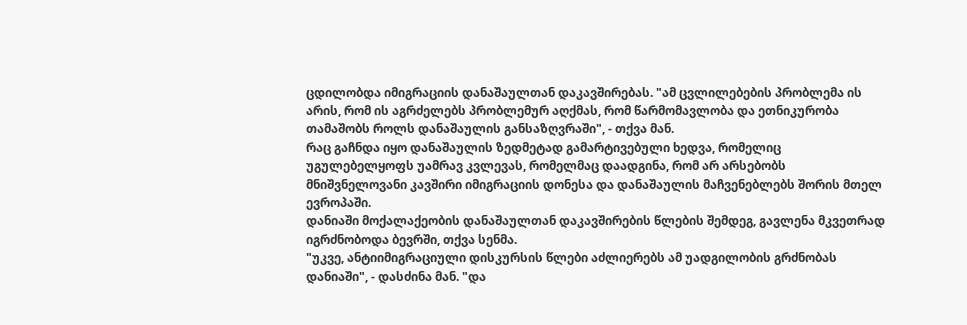ცდილობდა იმიგრაციის დანაშაულთან დაკავშირებას. "ამ ცვლილებების პრობლემა ის არის, რომ ის აგრძელებს პრობლემურ აღქმას, რომ წარმომავლობა და ეთნიკურობა თამაშობს როლს დანაშაულის განსაზღვრაში", - თქვა მან.
რაც გაჩნდა იყო დანაშაულის ზედმეტად გამარტივებული ხედვა, რომელიც უგულებელყოფს უამრავ კვლევას, რომელმაც დაადგინა, რომ არ არსებობს მნიშვნელოვანი კავშირი იმიგრაციის დონესა და დანაშაულის მაჩვენებლებს შორის მთელ ევროპაში.
დანიაში მოქალაქეობის დანაშაულთან დაკავშირების წლების შემდეგ, გავლენა მკვეთრად იგრძნობოდა ბევრში, თქვა სენმა.
"უკვე, ანტიიმიგრაციული დისკურსის წლები აძლიერებს ამ უადგილობის გრძნობას დანიაში", - დასძინა მან. "და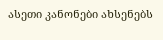ასეთი კანონები ახსენებს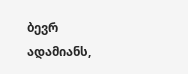ბევრ ადამიანს,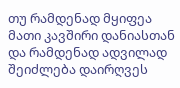თუ რამდენად მყიფეა მათი კავშირი დანიასთან და რამდენად ადვილად შეიძლება დაირღვეს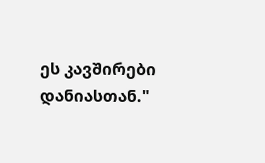ეს კავშირები დანიასთან."